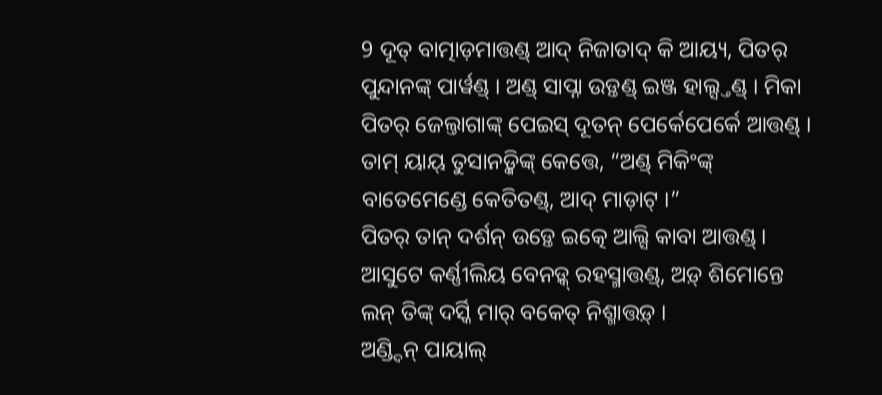9 ଦୂତ୍ ବାତ୍ମାଡ଼ମାତ୍ତଣ୍ଡ୍ ଆଦ୍ ନିଜାତାଦ୍ କି ଆୟ୍ୟ, ପିତର୍ ପୁନ୍ଦାନଙ୍କ୍ ପାର୍ୱଣ୍ଡ୍ । ଅଣ୍ଡ୍ ସାପ୍ନା ଉଡ଼୍ତଣ୍ଡ୍ ଇଞ୍ଜ ହାଲ୍ସ୍ତଣ୍ଡ୍ । ମିକା ପିତର୍ ଜେଲ୍ତାଗାଙ୍କ୍ ପେଇସ୍ ଦୂତନ୍ ପେର୍କେପେର୍କେ ଆତ୍ତଣ୍ଡ୍ ।
ତାମ୍ ୟାୟ୍ ତୁସାନଡ଼୍କିଙ୍କ୍ କେତ୍ତେ, “ଅଣ୍ଡ୍ ମିକିଂଙ୍କ୍ ବାତେମେଣ୍ଡେ କେତିତଣ୍ଡ୍, ଆଦ୍ ମାଡ଼ାଟ୍ ।”
ପିତର୍ ତାନ୍ ଦର୍ଶନ୍ ଉଡ଼୍ତେ ଇତ୍କେ ଆଲ୍ସି କାବା ଆତ୍ତଣ୍ଡ୍ । ଆସୁଟେ କର୍ଣ୍ଣୀଲିୟ ବେନଡ଼୍କ୍ ରହସ୍ମାତ୍ତଣ୍ଡ୍, ଅଡ଼୍ ଶିମୋନ୍ତେ ଲନ୍ ତିଙ୍କ୍ ଦର୍ସ୍କି ମାର୍ ବକେତ୍ ନିଶ୍ମାତ୍ତଡ଼୍ ।
ଅଣ୍ଡ୍ଦିନ୍ ପାୟାଲ୍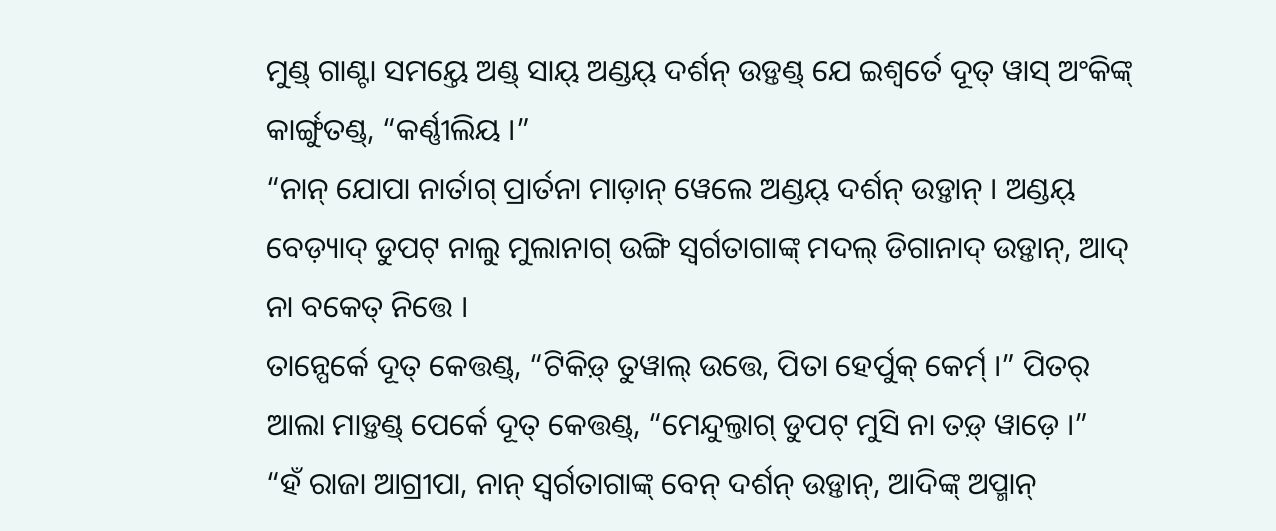ମୁଣ୍ଡ୍ ଗାଣ୍ଟା ସମୟ୍ତେ ଅଣ୍ଡ୍ ସାୟ୍ ଅଣ୍ଡୟ୍ ଦର୍ଶନ୍ ଉଡ଼୍ତଣ୍ଡ୍ ଯେ ଇଶ୍ୱର୍ତେ ଦୂତ୍ ୱାସ୍ ଅଂକିଙ୍କ୍ କାର୍ଙ୍ଗୁତଣ୍ଡ୍, “କର୍ଣ୍ଣୀଲିୟ ।”
“ନାନ୍ ଯୋପା ନାର୍ତାଗ୍ ପ୍ରାର୍ତନା ମାଡ଼ାନ୍ ୱେଲେ ଅଣ୍ଡୟ୍ ଦର୍ଶନ୍ ଉଡ଼୍ତାନ୍ । ଅଣ୍ଡୟ୍ ବେଡ଼୍ୟାଦ୍ ଡୁପଟ୍ ନାଲୁ ମୁଲାନାଗ୍ ଉଙ୍ଗି ସ୍ୱର୍ଗତାଗାଙ୍କ୍ ମଦଲ୍ ଡିଗାନାଦ୍ ଉଡ଼୍ତାନ୍, ଆଦ୍ ନା ବକେତ୍ ନିତ୍ତେ ।
ତାନ୍ପେର୍କେ ଦୂତ୍ କେତ୍ତଣ୍ଡ୍, “ଟିକିଡ଼୍ ତୁୱାଲ୍ ଉତ୍ତେ, ପିତା ହେର୍ପୁକ୍ କେର୍ମ୍ ।” ପିତର୍ ଆଲା ମାଡ଼୍ତଣ୍ଡ୍ ପେର୍କେ ଦୂତ୍ କେତ୍ତଣ୍ଡ୍, “ମେନ୍ଦୁଲ୍ତାଗ୍ ଡୁପଟ୍ ମୁସି ନା ତଡ଼୍ ୱାଡ଼େ ।”
“ହଁ ରାଜା ଆଗ୍ରୀପା, ନାନ୍ ସ୍ୱର୍ଗତାଗାଙ୍କ୍ ବେନ୍ ଦର୍ଶନ୍ ଉଡ଼୍ତାନ୍, ଆଦିଙ୍କ୍ ଅପ୍ମାନ୍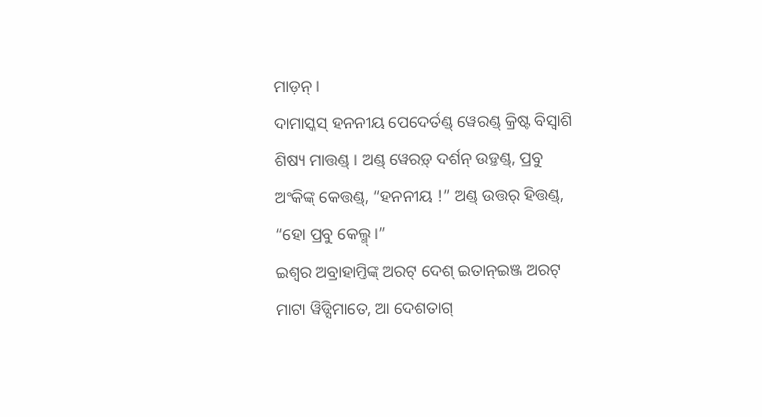ମାଡ଼ନ୍ ।
ଦାମାସ୍କସ୍ ହନନୀୟ ପେଦେର୍ତଣ୍ଡ୍ ୱେରଣ୍ଡ୍ କ୍ରିଷ୍ଟ ବିସ୍ୱାଶି ଶିଷ୍ୟ ମାତ୍ତଣ୍ଡ୍ । ଅଣ୍ଡ୍ ୱେରଡ଼୍ ଦର୍ଶନ୍ ଉଡ଼୍ତଣ୍ଡ୍, ପ୍ରବୁ ଅଂକିଙ୍କ୍ କେତ୍ତଣ୍ଡ୍, “ହନନୀୟ !” ଅଣ୍ଡ୍ ଉତ୍ତର୍ ହିତ୍ତଣ୍ଡ୍, “ହୋ ପ୍ରବୁ କେଲ୍ମ୍ ।”
ଇଶ୍ୱର ଅବ୍ରାହାମ୍ତିଙ୍କ୍ ଅରଟ୍ ଦେଶ୍ ଇତାନ୍ଇଞ୍ଜ ଅରଟ୍ ମାଟା ୱିଡ୍ସିମାତେ, ଆ ଦେଶତାଗ୍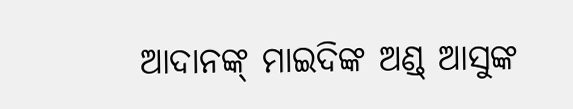ଆଦାନଙ୍କ୍ ମାଇଦିଙ୍କ ଅଣ୍ଡ୍ ଆସୁଙ୍କ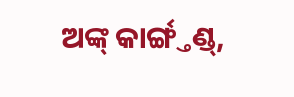ଅଙ୍କ୍ କାର୍ଙ୍ଗ୍ତଣ୍ଡ୍,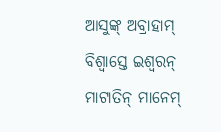ଆସୁଙ୍କ୍ ଅବ୍ରାହାମ୍ ବିଶ୍ୱାସ୍ତେ ଇଶ୍ୱରନ୍ ମାଟାତିନ୍ ମାନେମ୍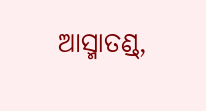ଆସ୍ମାତଣ୍ଡ୍,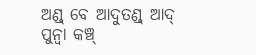ଅଣ୍ଡ୍ ବେ ଆଦୁତଣ୍ଡ୍ ଆଦ୍ ପୁନ୍ୱା କଞ୍ଚ୍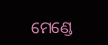ମେଣ୍ଡେ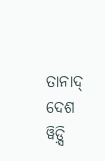ତାନାଦ୍ ଦେଶ ୱିଡ଼୍ସି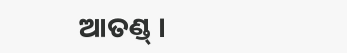ଆତଣ୍ଡ୍ ।